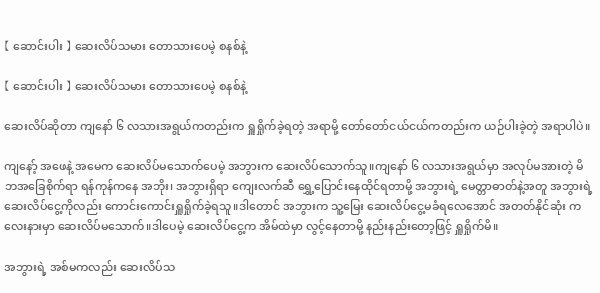【 ဆောင်းပါး 】 ဆေးလိပ်သမား တောသားပေမဲ့ စနစ်နဲ့

【 ဆောင်းပါး 】 ဆေးလိပ်သမား တောသားပေမဲ့ စနစ်နဲ့

ဆေးလိပ်ဆိုတာ ကျနော် ၆ လသားအရွယ်ကတည်းက ရှူရှိုက်ခဲ့ရတဲ့ အရာမို့ တော်တော်ငယ်ငယ်ကတည်းက ယဉ်ပါးခဲ့တဲ့ အရာပါပဲ။

ကျနော့် အဖေနဲ့ အမေက ဆေးလိပ်မသောက်ပေမဲ့ အဘွားက ဆေးလိပ်သောက်သူ။ကျနော် ၆ လသားအရွယ်မှာ အလုပ်မအားတဲ့ မိဘအခြေစိုက်ရာ ရန်ကုန်ကနေ အဘိုး၊ အဘွားရှိရာ ကျေးလက်ဆီ ရွှေ့ပြောင်းနေထိုင်ရတာမို့ အဘွားရဲ့ မေတ္တာဓာတ်နဲ့အတူ အဘွားရဲ့ ဆေးလိပ်ငွေ့ကိုလည်း ကောင်းကောင်းရှူရှိုက်ခဲ့ရသူ။ဒါတောင် အဘွားက သူ့မြေး ဆေးလိပ်ငွေ့မခံရလေအောင် အတတ်နိုင်ဆုံး ကလေးနားမှာ ဆေးလိပ်မသောက်။ဒါပေမဲ့ ဆေးလိပ်ငွေ့က အိမ်ထဲမှာ လွင့်နေတာမို့ နည်းနည်းတော့ဖြင့် ရှူရှိုက်မိ။

အဘွားရဲ့ အစ်မကလည်း ဆေးလိပ်သ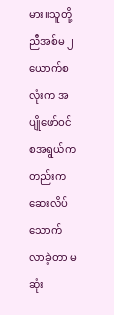မား။သူတို့ညီအစ်မ ၂ ယောက်စလုံးက အပျိုဖော်ဝင်စအရွယ်ကတည်းက ဆေးလိပ်သောက်လာခဲ့တာ မဆုံး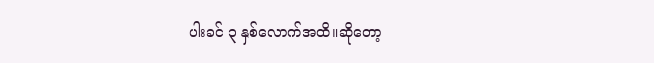ပါးခင် ၃ နှစ်လောက်အထိ။ဆိုတော့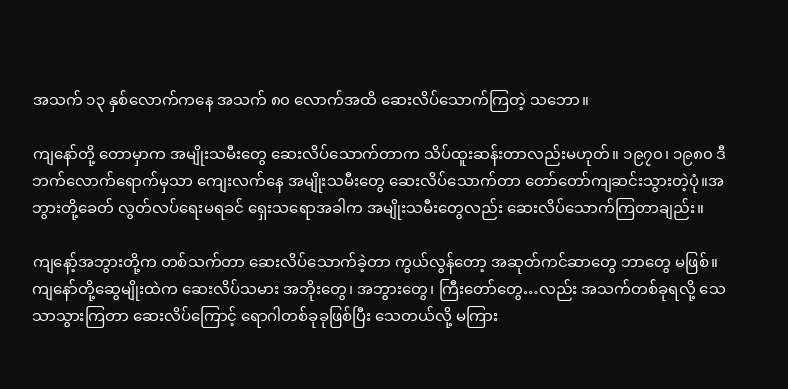အသက် ၁၃ နှစ်လောက်ကနေ အသက် ၈၀ လောက်အထိ ဆေးလိပ်သောက်ကြတဲ့ သဘော။

ကျနော်တို့ တောမှာက အမျိုးသမီးတွေ ဆေးလိပ်သောက်တာက သိပ်ထူးဆန်းတာလည်းမဟုတ်။ ၁၉၇၀၊ ၁၉၈၀ ဒီဘက်လောက်ရောက်မှသာ ကျေးလက်နေ အမျိုးသမီးတွေ ဆေးလိပ်သောက်တာ တော်တော်ကျဆင်းသွားတဲ့ပုံ။အဘွားတို့ခေတ် လွတ်လပ်ရေးမရခင် ရှေးသရောအခါက အမျိုးသမီးတွေလည်း ဆေးလိပ်သောက်ကြတာချည်း။

ကျနော့်အဘွားတို့က တစ်သက်တာ ဆေးလိပ်သောက်ခဲ့တာ ကွယ်လွန်တော့ အဆုတ်ကင်ဆာတွေ ဘာတွေ မဖြစ်။ကျနော်တို့ဆွေမျိုးထဲက ဆေးလိပ်သမား အဘိုးတွေ၊ အဘွားတွေ၊ ကြီးတော်တွေ…လည်း အသက်တစ်ခုရလို့ သေသာသွားကြတာ ဆေးလိပ်ကြောင့် ရောဂါတစ်ခုခုဖြစ်ပြီး သေတယ်လို့ မကြား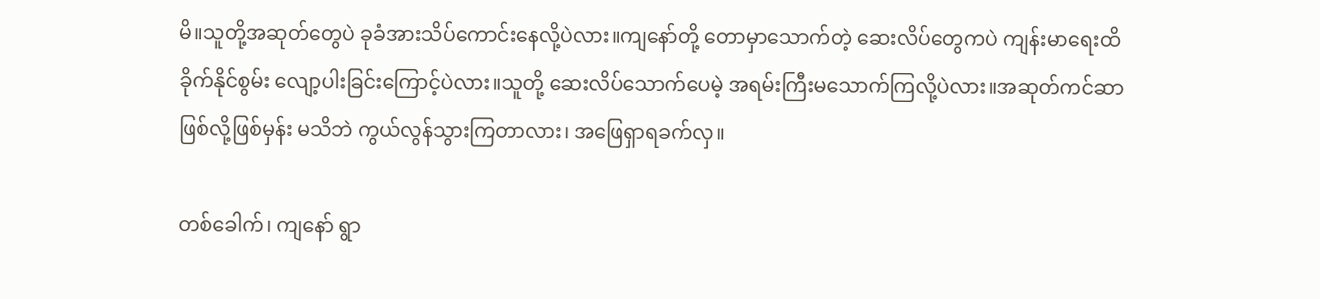မိ။သူတို့အဆုတ်တွေပဲ ခုခံအားသိပ်ကောင်းနေလို့ပဲလား။ကျနော်တို့ တောမှာသောက်တဲ့ ဆေးလိပ်တွေကပဲ ကျန်းမာရေးထိခိုက်နိုင်စွမ်း လျော့ပါးခြင်းကြောင့်ပဲလား။သူတို့ ဆေးလိပ်သောက်ပေမဲ့ အရမ်းကြီးမသောက်ကြလို့ပဲလား။အဆုတ်ကင်ဆာဖြစ်လို့ဖြစ်မှန်း မသိဘဲ ကွယ်လွန်သွားကြတာလား၊ အဖြေရှာရခက်လှ။

တစ်ခေါက်၊ ကျနော် ရွာ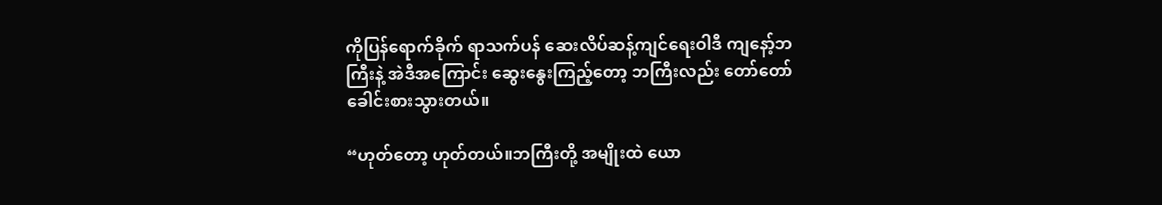ကိုပြန်ရောက်ခိုက် ရာသက်ပန် ဆေးလိပ်ဆန့်ကျင်ရေးဝါဒီ ကျနော့်ဘကြီးနဲ့ အဲဒီအကြောင်း ဆွေးနွေးကြည့်တော့ ဘကြီးလည်း တော်တော်ခေါင်းစားသွားတယ်။

“ဟုတ်တော့ ဟုတ်တယ်။ဘကြီးတို့ အမျိုးထဲ ယော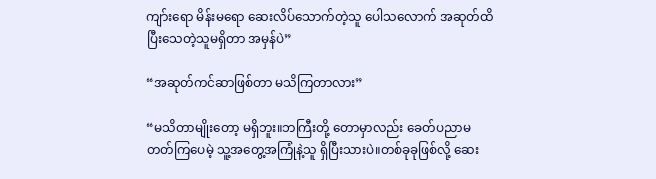ကျာ်းရော မိန်းမရော ဆေးလိပ်သောက်တဲ့သူ ပေါသလောက် အဆုတ်ထိပြီးသေတဲ့သူမရှိတာ အမှန်ပဲ”

“အဆုတ်ကင်ဆာဖြစ်တာ မသိကြတာလား”

“မသိတာမျိုးတော့ မရှိဘူး။ဘကြီးတို့ တောမှာလည်း ခေတ်ပညာမတတ်ကြပေမဲ့ သူ့အတွေ့အကြုံနဲ့သူ ရှိပြီးသားပဲ။တစ်ခုခုဖြစ်လို့ ဆေး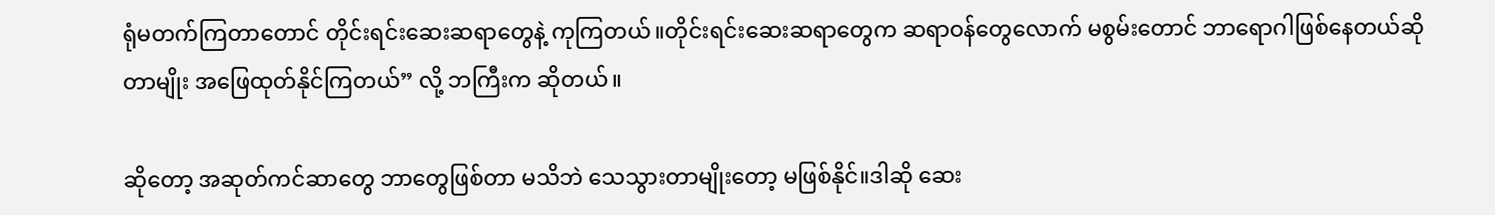ရုံမတက်ကြတာတောင် တိုင်းရင်းဆေးဆရာတွေနဲ့ ကုကြတယ်။တိုင်းရင်းဆေးဆရာတွေက ဆရာဝန်တွေလောက် မစွမ်းတောင် ဘာရောဂါဖြစ်နေတယ်ဆိုတာမျိုး အဖြေထုတ်နိုင်ကြတယ်” လို့ ဘကြီးက ဆိုတယ်။

ဆိုတော့ အဆုတ်ကင်ဆာတွေ ဘာတွေဖြစ်တာ မသိဘဲ သေသွားတာမျိုးတော့ မဖြစ်နိုင်။ဒါဆို ဆေး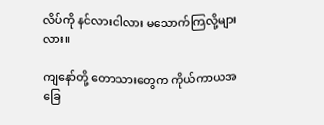လိပ်ကို နင်လားငါလား မသောက်ကြလို့များလား။

ကျနော်တို့ တောသားတွေက ကိုယ်ကာယအခြေ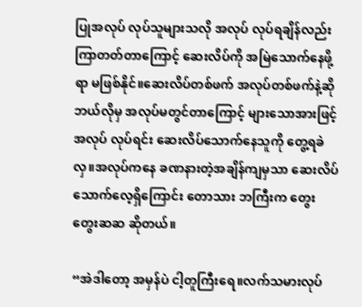ပြုအလုပ် လုပ်သူများသလို အလုပ် လုပ်ရချိန်လည်း ကြာတတ်တာကြောင့် ဆေးလိပ်ကို အမြဲသောက်နေဖို့ရာ မဖြစ်နိုင်။ဆေးလိပ်တစ်ဖက် အလုပ်တစ်ဖက်နဲ့ဆို ဘယ်လိုမှ အလုပ်မတွင်တာကြောင့် များသောအားဖြင့် အလုပ် လုပ်ရင်း ဆေးလိပ်သောက်နေသူကို တွေ့ရခဲလှ။အလုပ်ကနေ ခဏနားတဲ့အချိန်ကျမှသာ ဆေးလိပ်သောက်လေ့ရှိကြောင်း တောသား ဘကြီးက တွေးတွေးဆဆ ဆိုတယ်။

“အဲဒါတော့ အမှန်ပဲ ငါ့တူကြီးရေ။လက်သမားလုပ်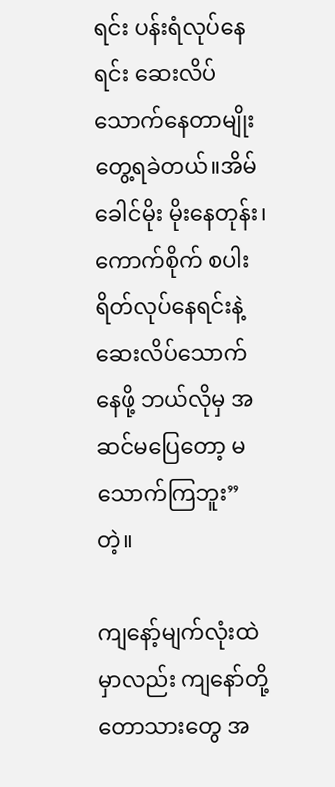ရင်း ပန်းရံလုပ်နေရင်း ဆေးလိပ်သောက်နေတာမျိုး တွေ့ရခဲတယ်။အိမ်ခေါင်မိုး မိုးနေတုန်း၊ ကောက်စိုက် စပါးရိတ်လုပ်နေရင်းနဲ့ ဆေးလိပ်သောက်နေဖို့ ဘယ်လိုမှ အဆင်မပြေတော့ မသောက်ကြဘူး” တဲ့။

ကျနော့်မျက်လုံးထဲမှာလည်း ကျနော်တို့ တောသားတွေ အ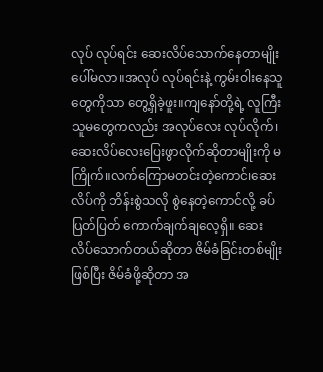လုပ် လုပ်ရင်း ဆေးလိပ်သောက်နေတာမျိုး ပေါ်မလာ။အလုပ် လုပ်ရင်းနဲ့ ကွမ်းဝါးနေသူတွေကိုသာ တွေ့ရှိခဲ့ဖူး။ကျနော်တို့ရဲ့ လူကြီးသူမတွေကလည်း အလုပ်လေး လုပ်လိုက်၊ဆေးလိပ်လေးပြေးဖွာလိုက်ဆိုတာမျိုးကို မကြိုက်။လက်ကြောမတင်းတဲ့ကောင်၊ဆေးလိပ်ကို ဘိန်းစွဲသလို စွဲနေတဲ့ကောင်လို့ ခပ်ပြတ်ပြတ် ကောက်ချက်ချလေ့ရှိ။ ဆေးလိပ်သောက်တယ်ဆိုတာ ဇိမ်ခံခြင်းတစ်မျိုးဖြစ်ပြီး ဇိမ်ခံဖို့ဆိုတာ အ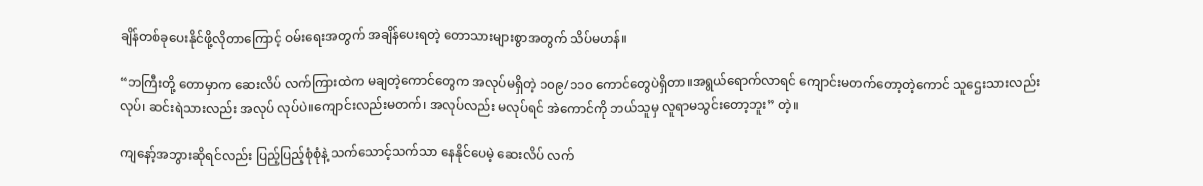ချိန်တစ်ခုပေးနိုင်ဖို့လိုတာကြောင့် ဝမ်းရေးအတွက် အချိန်ပေးရတဲ့ တောသားများစွာအတွက် သိပ်မဟန်။

“ဘကြီးတို့ တောမှာက ဆေးလိပ် လက်ကြားထဲက မချတဲ့ကောင်တွေက အလုပ်မရှိတဲ့ ၁၀၉/၁၁၀ ကောင်တွေပဲရှိတာ။အရွယ်ရောက်လာရင် ကျောင်းမတက်တော့တဲ့ကောင် သူဌေးသားလည်းလုပ်၊ ဆင်းရဲသားလည်း အလုပ် လုပ်ပဲ။ကျောင်းလည်းမတက်၊ အလုပ်လည်း မလုပ်ရင် အဲကောင်ကို ဘယ်သူမှ လူရာမသွင်းတော့ဘူး” တဲ့။

ကျနော့်အဘွားဆိုရင်လည်း ပြည့်ပြည့်စုံစုံနဲ့ သက်သောင့်သက်သာ နေနိုင်ပေမဲ့ ဆေးလိပ် လက်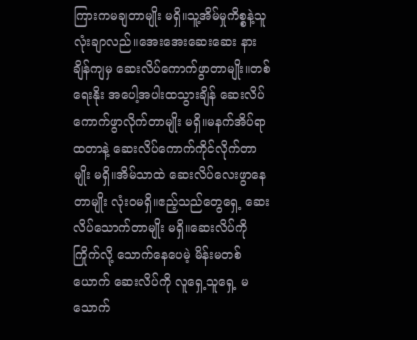ကြားကမချတာမျိုး မရှိ။သူ့အိမ်မှုကိစ္စနဲ့သူ လုံးချာလည်။အေးအေးဆေးဆေး နားချိန်ကျမှ ဆေးလိပ်ကောက်ဖွာတာမျိုး။တစ်ရေးနိုး အပေါ့အပါးထသွားချိန် ဆေးလိပ်ကောက်ဖွာလိုက်တာမျိုး မရှိ။မနက်အိပ်ရာထတာနဲ့ ဆေးလိပ်ကောက်ကိုင်လိုက်တာမျိုး မရှိ။အိမ်သာထဲ ဆေးလိပ်လေးဖွာနေတာမျိုး လုံးဝမရှိ။ဧည့်သည်တွေရှေ့ ဆေးလိပ်သောက်တာမျိုး မရှိ။ဆေးလိပ်ကို ကြိုက်လို့ သောက်နေပေမဲ့ မိန်းမတစ်ယောက် ဆေးလိပ်ကို လူရှေ့သူရှေ့ မသောက်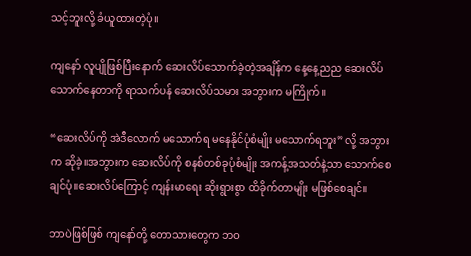သင့်ဘူးလို့ ခံယူထားတဲ့ပုံ။

ကျနော် လူပျိုဖြစ်ပြီးနောက် ဆေးလိပ်သောက်ခဲ့တဲ့အချိန်က နေ့နေ့ညည ဆေးလိပ်သောက်နေတာကို ရာသက်ပန် ဆေးလိပ်သမား အဘွားက မကြိုက်။

“ဆေးလိပ်ကို အဲဒီလောက် မသောက်ရ မနေနိုင်ပုံစံမျိုး မသောက်ရဘူး” လို့ အဘွားက ဆိုခဲ့။အဘွားက ဆေးလိပ်ကို စနစ်တစ်ခုပုံစံမျိုး အကန့်အသတ်နဲ့သာ သောက်စေချင်ပုံ။ဆေးလိပ်ကြောင့် ကျန်းမာရေး ဆိုးရွားစွာ ထိခိုက်တာမျိုး မဖြစ်စေချင်။

ဘာပဲဖြစ်ဖြစ် ကျနော်တို့ တောသားတွေက ဘဝ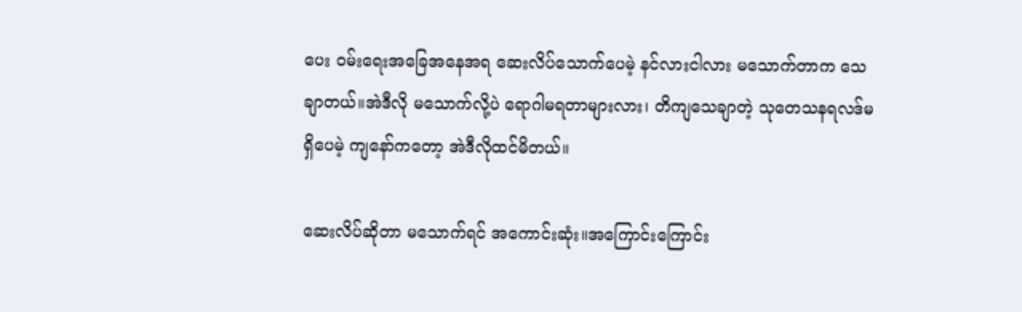ပေး ဝမ်းရေးအခြေအနေအရ ဆေးလိပ်သောက်ပေမဲ့ နင်လားငါလား မသောက်တာက သေချာတယ်။အဲဒီလို မသောက်လို့ပဲ ရောဂါမရတာများလား၊ တိကျသေချာတဲ့ သုတေသနရလဒ်မရှိပေမဲ့ ကျနော်ကတော့ အဲဒီလိုထင်မိတယ်။

ဆေးလိပ်ဆိုတာ မသောက်ရင် အကောင်းဆုံး။အကြောင်းကြောင်း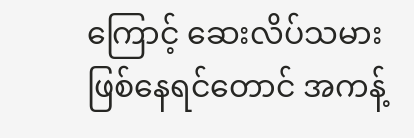ကြောင့် ဆေးလိပ်သမားဖြစ်နေရင်တောင် အကန့်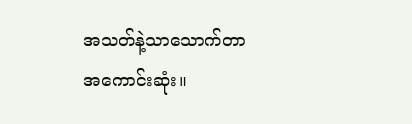အသတ်နဲ့သာသောက်တာ အကောင်းဆုံး။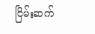ငြိမ်းဆက်